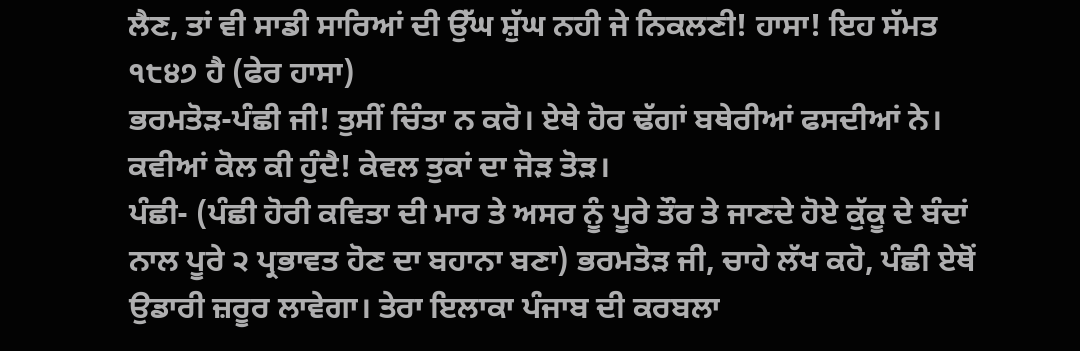ਲੈਣ, ਤਾਂ ਵੀ ਸਾਡੀ ਸਾਰਿਆਂ ਦੀ ਉੱਘ ਸ਼ੁੱਘ ਨਹੀ ਜੇ ਨਿਕਲਣੀ! ਹਾਸਾ! ਇਹ ਸੱਮਤ ੧੮੪੭ ਹੈ (ਫੇਰ ਹਾਸਾ)
ਭਰਮਤੋੜ-ਪੰਛੀ ਜੀ! ਤੁਸੀਂ ਚਿੰਤਾ ਨ ਕਰੋ। ਏਥੇ ਹੋਰ ਢੱਗਾਂ ਬਥੇਰੀਆਂ ਫਸਦੀਆਂ ਨੇ। ਕਵੀਆਂ ਕੋਲ ਕੀ ਹੁੰਦੈ! ਕੇਵਲ ਤੁਕਾਂ ਦਾ ਜੋੜ ਤੋੜ।
ਪੰਛੀ- (ਪੰਛੀ ਹੋਰੀ ਕਵਿਤਾ ਦੀ ਮਾਰ ਤੇ ਅਸਰ ਨੂੰ ਪੂਰੇ ਤੌਰ ਤੇ ਜਾਣਦੇ ਹੋਏ ਕੁੱਕੂ ਦੇ ਬੰਦਾਂ ਨਾਲ ਪੂਰੇ ੨ ਪ੍ਰਭਾਵਤ ਹੋਣ ਦਾ ਬਹਾਨਾ ਬਣਾ) ਭਰਮਤੋੜ ਜੀ, ਚਾਹੇ ਲੱਖ ਕਹੋ, ਪੰਛੀ ਏਥੋਂ ਉਡਾਰੀ ਜ਼ਰੂਰ ਲਾਵੇਗਾ। ਤੇਰਾ ਇਲਾਕਾ ਪੰਜਾਬ ਦੀ ਕਰਬਲਾ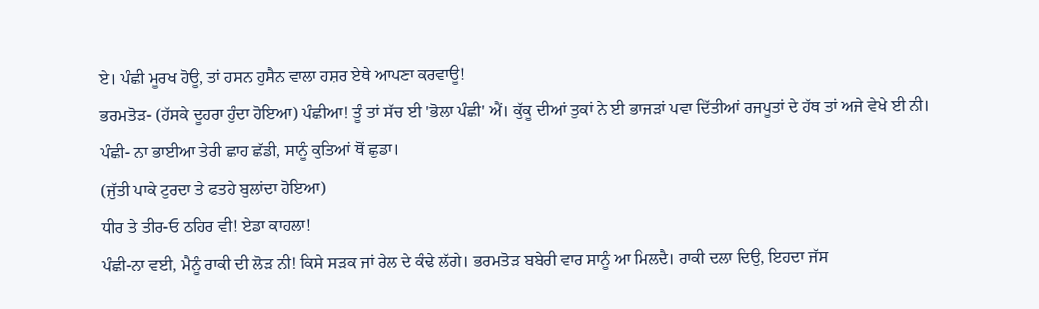ਏ। ਪੰਛੀ ਮੂਰਖ ਹੋਊ, ਤਾਂ ਹਸਨ ਹੁਸੈਨ ਵਾਲਾ ਹਸ਼ਰ ਏਥੇ ਆਪਣਾ ਕਰਵਾਊ!
ਭਰਮਤੋੜ- (ਹੱਸਕੇ ਦੂਹਰਾ ਹੁੰਦਾ ਹੋਇਆ) ਪੰਛੀਆ! ਤੂੰ ਤਾਂ ਸੱਚ ਈ 'ਭੋਲਾ ਪੰਛੀ' ਐਂ। ਕੁੱਕੂ ਦੀਆਂ ਤੁਕਾਂ ਨੇ ਈ ਭਾਜੜਾਂ ਪਵਾ ਦਿੱਤੀਆਂ ਰਜਪੂਤਾਂ ਦੇ ਹੱਥ ਤਾਂ ਅਜੇ ਵੇਖੇ ਈ ਨੀ।
ਪੰਛੀ- ਨਾ ਭਾਈਆ ਤੇਰੀ ਛਾਹ ਛੱਡੀ, ਸਾਨੂੰ ਕੁਤਿਆਂ ਥੋਂ ਛੁਡਾ।
(ਜੁੱਤੀ ਪਾਕੇ ਟੁਰਦਾ ਤੇ ਫਤਹੇ ਬੁਲਾਂਦਾ ਹੋਇਆ)
ਧੀਰ ਤੇ ਤੀਰ-ਓ ਠਹਿਰ ਵੀ! ਏਡਾ ਕਾਹਲਾ!
ਪੰਛੀ-ਨਾ ਵਈ, ਮੈਨੂੰ ਰਾਕੀ ਦੀ ਲੋੜ ਨੀ! ਕਿਸੇ ਸੜਕ ਜਾਂ ਰੇਲ ਦੇ ਕੰਢੇ ਲੱਗੇ। ਭਰਮਤੋੜ ਬਬੇਰੀ ਵਾਰ ਸਾਨੂੰ ਆ ਮਿਲਦੈ। ਰਾਕੀ ਦਲਾ ਦਿਉ, ਇਹਦਾ ਜੱਸ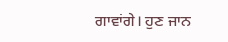ਗਾਵਾਂਗੇ। ਹੁਣ ਜਾਨ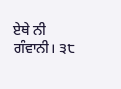ਏਥੇ ਨੀ ਗੰਵਾਨੀ। ੩੮